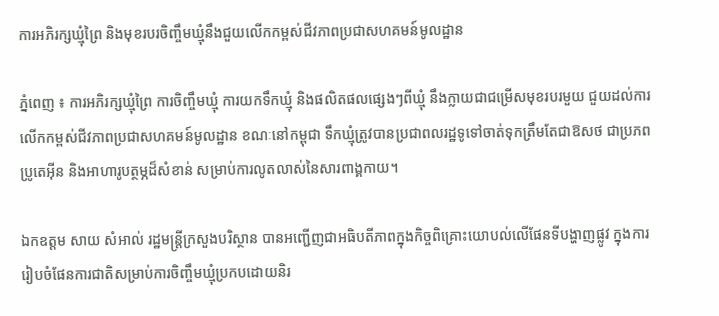ការអភិរក្សឃ្មុំព្រៃ និងមុខរបរចិញ្ចឹមឃ្មុំនឹងជួយលើកកម្ពស់ជីវភាពប្រជាសហគមន៍មូលដ្ឋាន

ភ្នំពេញ ៖ ការអភិរក្សឃ្មុំព្រៃ ការចិញ្ចឹមឃ្មុំ ការយកទឹកឃ្មុំ និងផលិតផលផ្សេងៗពីឃ្មុំ នឹងក្លាយជាជម្រើសមុខរបរមួយ ជួយដល់ការលើកកម្ពស់ជីវភាពប្រជាសហគមន៍មូលដ្ឋាន ខណៈនៅកម្ពុជា ទឹកឃ្មុំត្រូវបានប្រជាពលរដ្ឋទូទៅចាត់ទុកត្រឹមតែជាឱសថ ជាប្រភពប្រូតេអ៊ីន និងអាហារូបត្ថម្ភដ៏សំខាន់ សម្រាប់ការលូតលាស់នៃសារពាង្គកាយ។

ឯកឧត្តម សាយ សំអាល់ រដ្ឋមន្រ្តីក្រសួងបរិស្ថាន បានអញ្ជើញជាអធិបតីភាពក្នុងកិច្ចពិគ្រោះយោបល់លើផែនទីបង្ហាញផ្លូវ ក្នុងការរៀបចំផែនការជាតិសម្រាប់ការចិញ្ចឹមឃ្មុំប្រកបដោយនិរ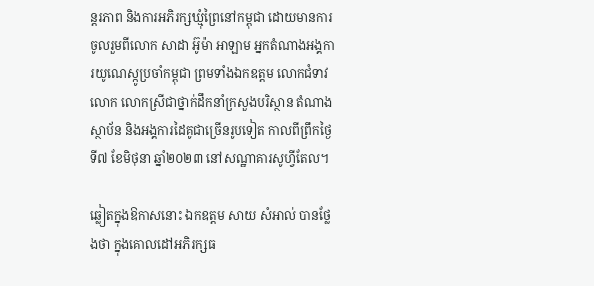ន្តរភាព និងការអភិរក្សឃ្មុំព្រៃនៅកម្ពុជា ដោយមានការចូលរួមពីលោក សាដា អ៊ូម៉ា អាឡាម អ្នកតំណាងអង្គការយូណេស្កូប្រចាំកម្ពុជា ព្រមទាំងឯកឧត្តម លោកជំទាវ លោក លោកស្រីជាថ្នាក់ដឹកនាំក្រសួងបរិស្ថាន តំណាងស្ថាប័ន និងអង្គការដៃគូជាច្រើនរូបទៀត កាលពីព្រឹកថ្ងៃទី៧ ខែមិថុនា ឆ្នាំ២០២៣ នៅសណ្ឋាគារសូហ្វីតែល។

ឆ្លៀតក្នុងឱកាសនោះ ឯកឧត្តម សាយ សំអាល់ បានថ្លែងថា ក្នុងគោលដៅអភិរក្សធ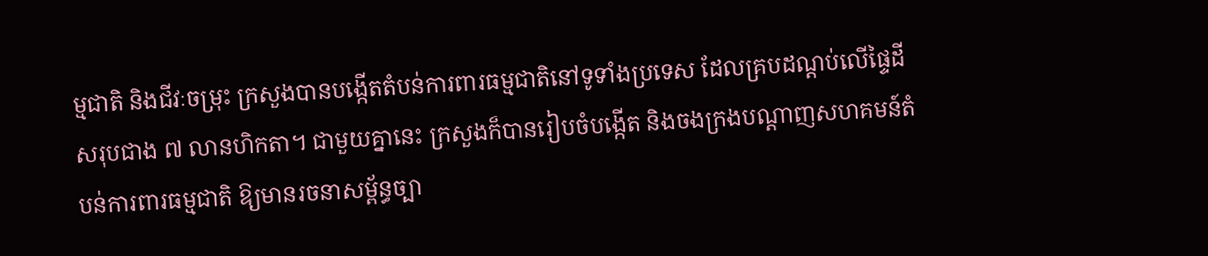ម្មជាតិ និងជីវៈចម្រុះ ក្រសួងបានបង្កើតតំបន់ការពារធម្មជាតិនៅទូទាំងប្រទេស ដែលគ្របដណ្តប់លើផ្ទៃដីសរុបជាង ៧ លានហិកតា។ ជាមួយគ្នានេះ ក្រសួងក៏បានរៀបចំបង្កើត និងចងក្រងបណ្តាញសហគមន៍តំបន់ការពារធម្មជាតិ ឱ្យមានរចនាសម្ព័ន្ធច្បា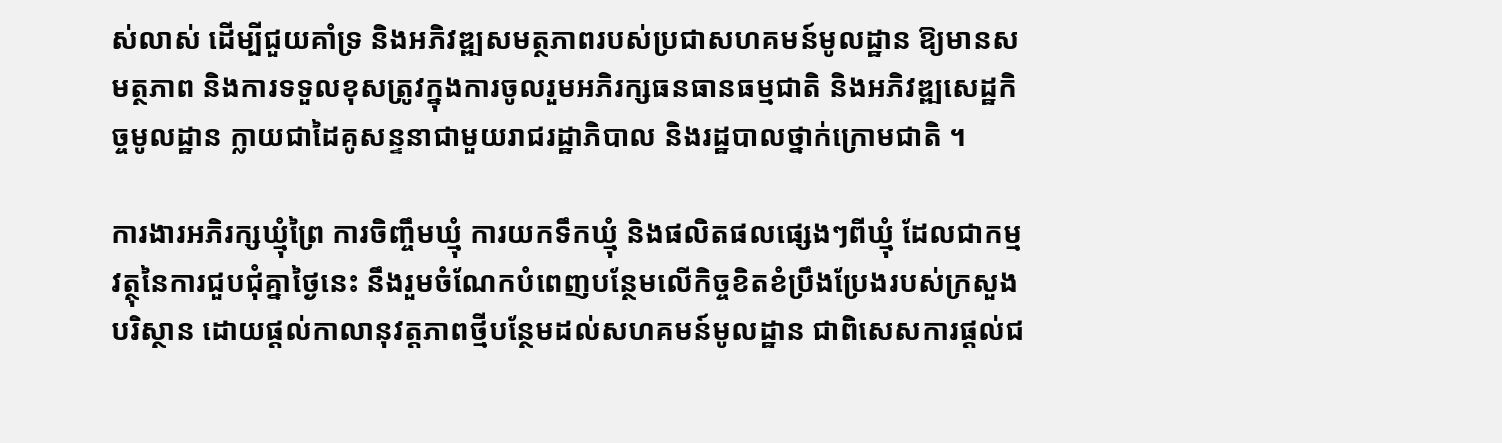ស់លាស់ ដើម្បីជួយគាំទ្រ និងអភិវឌ្ឍសមត្ថភាពរបស់ប្រជាសហគមន៍មូលដ្ឋាន ឱ្យមានសមត្ថភាព និងការទទួលខុសត្រូវក្នុងការចូលរួមអភិរក្សធនធានធម្មជាតិ និងអភិវឌ្ឍសេដ្ឋកិច្ចមូលដ្ឋាន ក្លាយជាដៃគូសន្ទនាជាមួយរាជរដ្ឋាភិបាល និងរដ្ឋបាលថ្នាក់ក្រោមជាតិ ។

ការងារអភិរក្សឃ្មុំព្រៃ ការចិញ្ចឹមឃ្មុំ ការយកទឹកឃ្មុំ និងផលិតផលផ្សេងៗពីឃ្មុំ ដែលជាកម្មវត្ថុនៃការជួបជុំគ្នាថ្ងៃនេះ នឹងរួមចំណែកបំពេញបន្ថែមលើកិច្ចខិតខំប្រឹងប្រែងរបស់ក្រសួងបរិស្ថាន ដោយផ្តល់កាលានុវត្តភាពថ្មីបន្ថែមដល់សហគមន៍មូលដ្ឋាន ជាពិសេសការផ្ដល់ជ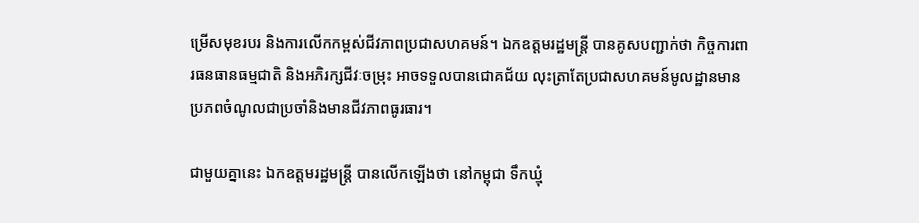ម្រើសមុខរបរ និងការលើកកម្ពស់ជីវភាពប្រជាសហគមន៍។ ឯកឧត្តមរដ្ឋមន្ត្រី បានគូសបញ្ជាក់ថា កិច្ចការពារធនធានធម្មជាតិ និងអភិរក្សជីវៈចម្រុះ អាចទទួលបានជោគជ័យ លុះត្រាតែប្រជាសហគមន៍មូលដ្ឋានមានប្រភពចំណូលជាប្រចាំនិងមានជីវភាពធូរធារ។

ជាមួយគ្នានេះ ឯកឧត្តមរដ្ឋមន្ត្រី បានលើកឡើងថា នៅកម្ពុជា ទឹកឃ្មុំ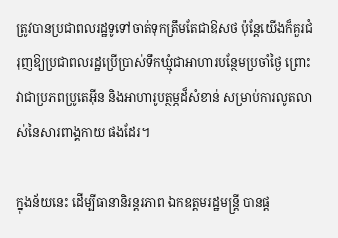ត្រូវបានប្រជាពលរដ្ឋទូទៅចាត់ទុកត្រឹមតែជាឱសថ ប៉ុន្តែយើងក៏គួរជំរុញឱ្យប្រជាពលរដ្ឋប្រើប្រាស់ទឹកឃ្មុំជាអាហារបន្ថែមប្រចាំថ្ងៃ ព្រោះវាជាប្រភពប្រូតេអ៊ីន និងអាហារូបត្ថម្ភដ៏សំខាន់ សម្រាប់ការលូតលាស់នៃសារពាង្គកាយ ផងដែរ។

ក្នុងន័យនេះ ដើម្បីធានានិរន្តរភាព ឯកឧត្តមរដ្ឋមន្ត្រី បានផ្ត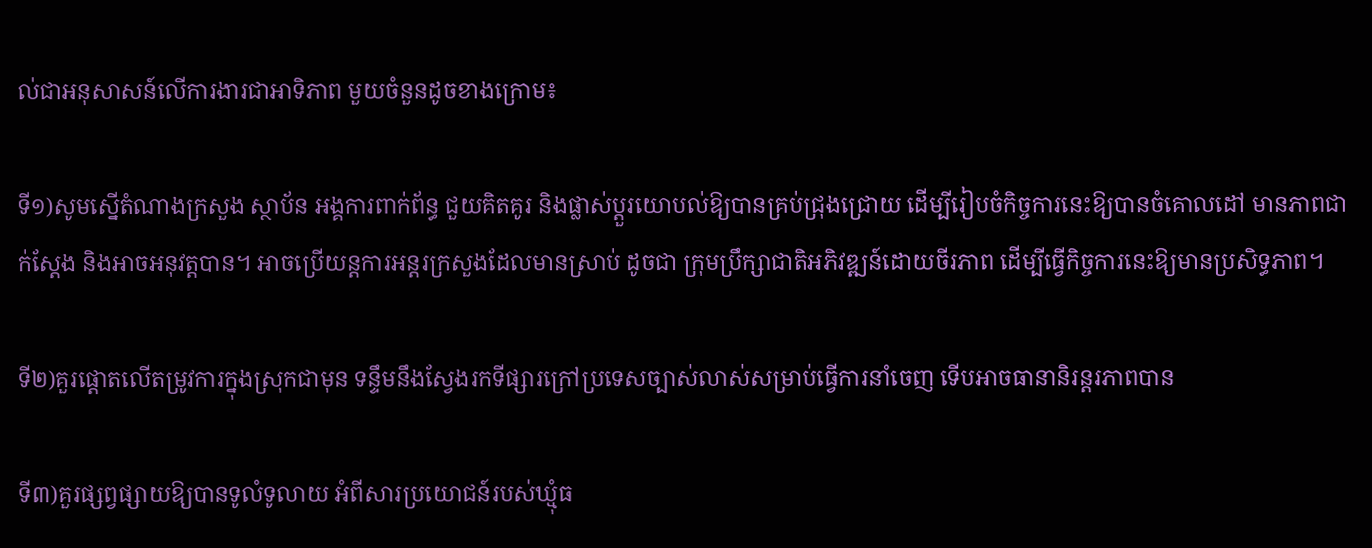ល់ជាអនុសាសន៍លើការងារជាអាទិភាព មួយចំនួនដូចខាងក្រោម៖

ទី១)សូមស្នើតំណាងក្រសួង ស្ថាប័ន អង្គការពាក់ព័ន្ធ ជួយគិតគូរ និងផ្លាស់ប្តួរយោបល់ឱ្យបានគ្រប់ជ្រុងជ្រោយ ដើម្បីរៀបចំកិច្ចការនេះឱ្យបានចំគោលដៅ មានភាពជាក់ស្តែង និងអាចអនុវត្តបាន។ អាចប្រើយន្តការអន្តរក្រសួងដែលមានស្រាប់ ដូចជា ក្រុមប្រឹក្សាជាតិអភិវឌ្ឍន៍ដោយចីរភាព ដើម្បីធ្វើកិច្ចការនេះឱ្យមានប្រសិទ្ធភាព។

ទី២)គួរផ្តោតលើតម្រូវការក្នុងស្រុកជាមុន ទន្ទឹមនឹងស្វែងរកទីផ្សារក្រៅប្រទេសច្បាស់លាស់សម្រាប់ធ្វើការនាំចេញ ទើបអាចធានានិរន្តរភាពបាន

ទី៣)គួរផ្សព្វផ្សាយឱ្យបានទូលំទូលាយ អំពីសារប្រយោជន៍របស់ឃ្មុំធ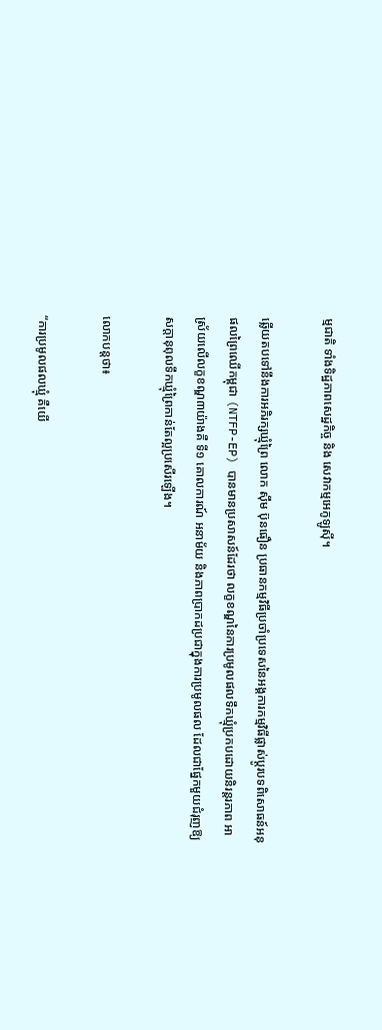ម្មជាតិ ទាំងទិដ្ឋភាពសេដ្ឋកិច្ច និង សេវាកម្មអេកូឡូស៊ី។

ឆ្លើយតបទៅនឹងការអភិរក្សឃ្មុំព្រៃ លោក ស៊ឹម ប៊ុនធឿន ប្រធានកម្មវិធីប្រចាំប្រទេសនៃអង្គការកម្មវិធីផ្លាស់ប្ដូរបទពិសោធន៍អនុផលព្រៃឈើកម្ពុជា (NTFP-EP) បានមានប្រសាសន៍ដែរថា លក្ខខណ្ឌនៃការប្រមូលផលទឹកឃ្មុំប្រកបដោយនិរន្តរភាព អាស្រ័យលើលក្ខខណ្ឌ៣យ៉ាងគឺ ទី១ គោលការណ៍ អនាម័យ និងភាពប្រាកដប្រជាក្នុងការប្រមូលផល ដែលជាផ្នែកមួយជំរុញឱ្យសក្ដានុពុលទឹកឃ្មុំព្រៃកាន់តែល្អប្រសើរឡើង។

លោកបន្តថា៖

“ការប្រមូលផលឃ្មុំ គឺយើ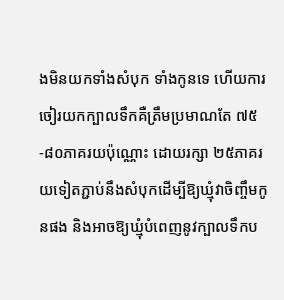ងមិនយកទាំងសំបុក ទាំងកូនទេ ហើយការចៀរយកក្បាលទឹកគឺត្រឹមប្រមាណតែ ៧៥-៨០ភាគរយប៉ុណ្ណោះ ដោយរក្សា ២៥ភាគរយទៀតភ្ជាប់នឹងសំបុកដើម្បីឱ្យឃ្មុំវាចិញ្ចឹមកូនផង និងអាចឱ្យឃ្មុំបំពេញនូវក្បាលទឹកប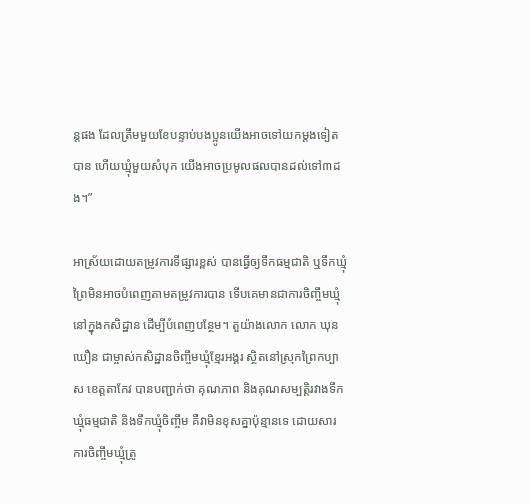ន្តផង ដែលត្រឹមមួយខែបន្ទាប់បងប្អូនយើងអាចទៅយកម្ដងទៀតបាន ហើយឃ្មុំមួយសំបុក យើងអាចប្រមូលផលបានដល់ទៅ៣ដង។”

អាស្រ័យដោយតម្រូវការទីផ្សារខ្ពស់ បានធ្វើឲ្យទឹកធម្មជាតិ ឬទឹកឃ្មុំព្រៃមិនអាចបំពេញតាមតម្រូវការបាន ទើបគេមានជាការចិញ្ចឹមឃ្មុំនៅក្នុងកសិដ្ឋាន ដើម្បីបំពេញបន្ថែម។ តួយ៉ាងលោក លោក ឃុន ឃឿន ជាម្ចាស់កសិដ្ឋានចិញ្ចឹមឃ្មុំខ្មែរអង្គរ ស្ថិតនៅស្រុកព្រៃកប្បាស ខេត្តតាកែវ បានបញ្ជាក់ថា គុណភាព និងគុណសម្បត្តិរវាងទឹកឃ្មុំធម្មជាតិ និងទឹកឃ្មុំចិញ្ចឹម គឺវាមិនខុសគ្នាប៉ុន្មានទេ ដោយសារការចិញ្ចឹមឃ្មុំត្រូ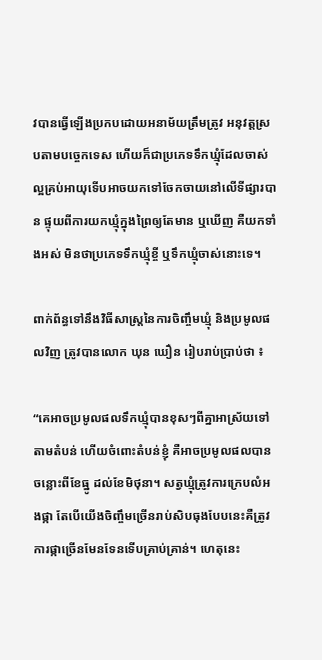វបានធ្វើឡើងប្រកបដោយអនាម័យត្រឹមត្រូវ អនុវត្តស្របតាមបច្ចេកទេស ហើយក៏ជាប្រភេទទឹកឃ្មុំដែលចាស់ល្អគ្រប់អាយុទើបអាចយកទៅចែកចាយនៅលើទីផ្សារបាន ផ្ទុយពីការយកឃ្មុំក្នុងព្រៃឲ្យតែមាន ឬឃើញ គឺយកទាំងអស់ មិនថាប្រភេទទឹកឃ្មុំខ្ចី ឬទឹកឃ្មុំចាស់នោះទេ។

ពាក់ព័ន្ធទៅនឹងវិធីសាស្ត្រនៃការចិញ្ចឹមឃ្មុំ និងប្រមូលផលវិញ ត្រូវបានលោក ឃុន ឃឿន រៀបរាប់ប្រាប់ថា ៖

“គេអាចប្រមូលផលទឹកឃ្មុំបានខុសៗពីគ្នាអាស្រ័យទៅតាមតំបន់ ហើយចំពោះតំបន់ខ្ញុំ គឺអាចប្រមូលផលបានចន្លោះពីខែធ្នូ ដល់ខែមិថុនា។ សត្វឃ្មុំត្រូវការក្រេបលំអងផ្កា តែបើយើងចិញ្ចឹមច្រើនរាប់សិបធុងបែបនេះគឺត្រូវការផ្កាច្រើនមែនទែនទើបគ្រាប់គ្រាន់។ ហេតុនេះ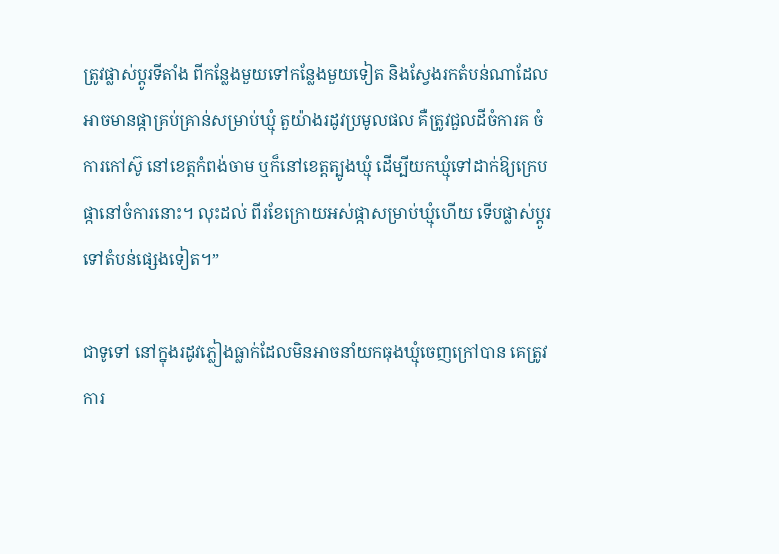ត្រូវផ្លាស់ប្ដូរទីតាំង ពីកន្លែងមួយទៅកន្លែងមួយទៀត និងស្វែងរកតំបន់ណាដែលអាចមានផ្កាគ្រប់គ្រាន់សម្រាប់ឃ្មុំ តួយ៉ាងរដូវប្រមូលផល គឺត្រូវជួលដីចំការគ ចំការកៅស៊ូ នៅខេត្តកំពង់ចាម ឬក៏នៅខេត្តត្បូងឃ្មុំ ដើម្បីយកឃ្មុំទៅដាក់ឱ្យក្រេបផ្កានៅចំការនោះ។ លុះដល់ ពីរខែក្រោយអស់ផ្កាសម្រាប់ឃ្មុំហើយ ទើបផ្លាស់ប្ដូរទៅតំបន់ផ្សេងទៀត។”

ជាទូទៅ នៅក្នុងរដូវភ្លៀងធ្លាក់ដែលមិនអាចនាំយកធុងឃ្មុំចេញក្រៅបាន គេត្រូវការ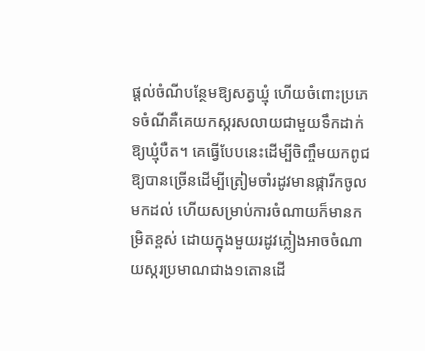ផ្ដល់ចំណីបន្ថែមឱ្យសត្វឃ្មុំ ហើយចំពោះប្រភេទចំណីគឺគេយកស្ករសលាយជាមួយទឹកដាក់ឱ្យឃ្មុំបឺត។ គេធ្វើបែបនេះដើម្បីចិញ្ចឹមយកពូជឱ្យបានច្រើនដើម្បីត្រៀមចាំរដូវមានផ្ការីកចូលមកដល់ ហើយសម្រាប់ការចំណាយក៏មានកម្រិតខ្ពស់ ដោយក្នុងមួយរដូវភ្លៀងអាចចំណាយស្ករប្រមាណជាង១តោនដើ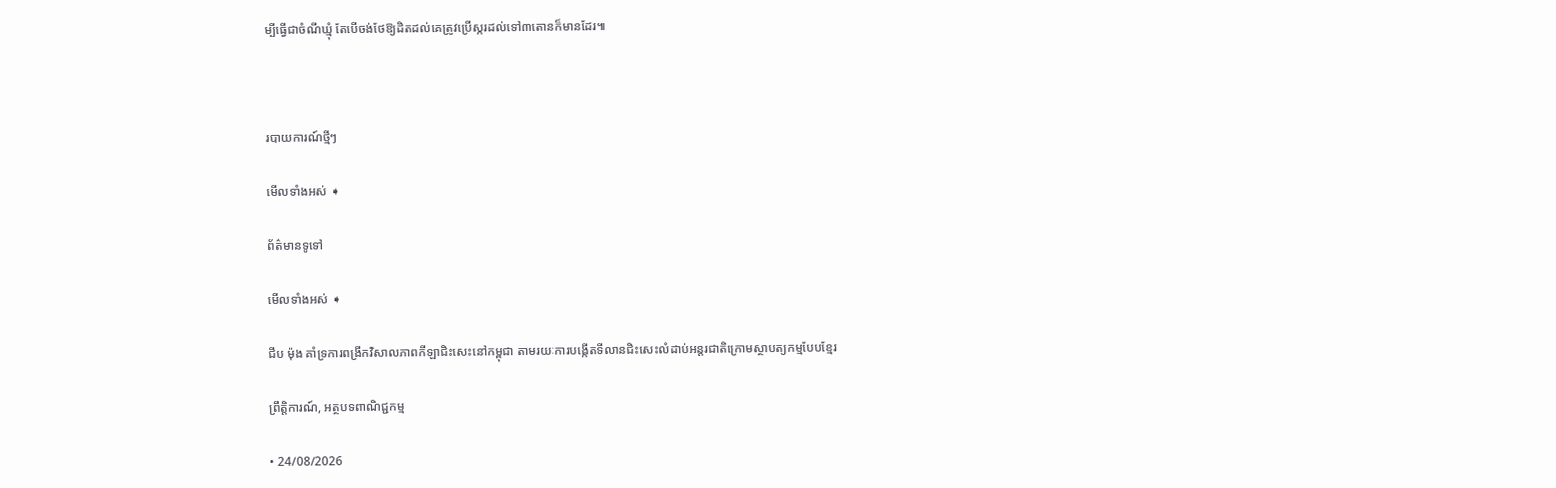ម្បីធ្វើជាចំណីឃ្មុំ តែបើចង់ថែឱ្យដិតដល់គេត្រូវប្រើស្ករដល់ទៅ៣តោនក៏មានដែរ៕



របាយការណ៍ថ្មីៗ

មើលទាំងអស់ ➧

ព័ត៌មានទូទៅ

មើលទាំងអស់ ➧

ជីប ម៉ុង គាំទ្រការពង្រីកវិសាលភាពកីឡាជិះសេះនៅកម្ពុជា តាមរយៈការបង្កើតទីលានជិះសេះលំដាប់អន្តរជាតិក្រោមស្ថាបត្យកម្មបែបខ្មែរ

ព្រឹត្តិការណ៍, អត្ថបទពាណិជ្ជកម្ម

• 24/08/2026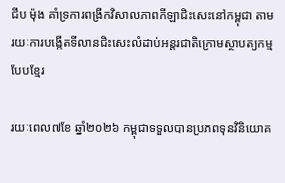ជីប ម៉ុង គាំទ្រការពង្រីកវិសាលភាពកីឡាជិះសេះនៅកម្ពុជា តាមរយៈការបង្កើតទីលានជិះសេះលំដាប់អន្តរជាតិក្រោមស្ថាបត្យកម្មបែបខ្មែរ

រយៈពេល៧ខែ ឆ្នាំ២០២៦ កម្ពុជាទទួលបានប្រភពទុនវិនិយោគ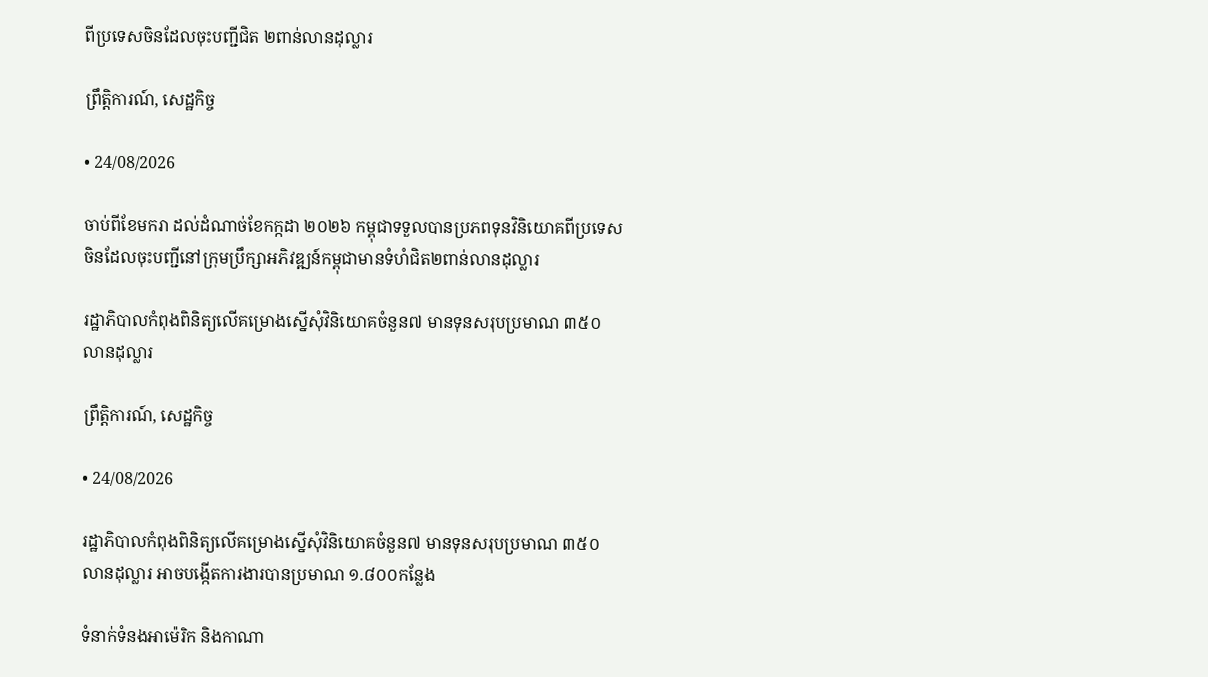ពីប្រទេសចិនដែលចុះបញ្ជីជិត ២ពាន់លានដុល្លារ

ព្រឹត្តិការណ៍, សេដ្ឋកិច្ច

• 24/08/2026

ចាប់ពីខែមករា ដល់ដំណាច់ខែកក្កដា ២០២៦ កម្ពុជាទទួលបានប្រភពទុនវិនិយោគពីប្រទេសចិនដែលចុះបញ្ជីនៅក្រុមប្រឹក្សាអភិវឌ្ឍន៍កម្ពុជាមានទំហំជិត២ពាន់លានដុល្លារ

រដ្ឋាភិបាលកំពុងពិនិត្យលើគម្រោងស្នើសុំវិនិយោគចំនួន៧ មានទុនសរុបប្រមាណ ៣៥០លានដុល្លារ

ព្រឹត្តិការណ៍, សេដ្ឋកិច្ច

• 24/08/2026

រដ្ឋាភិបាលកំពុងពិនិត្យលើគម្រោងស្នើសុំវិនិយោគចំនួន៧ មានទុនសរុបប្រមាណ ៣៥០លានដុល្លារ អាចបង្កើតការងារបានប្រមាណ ១.៨០០កន្លែង

ទំនាក់ទំនងអាម៉េរិក និងកាណា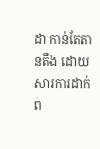ដា កាន់តែតានតឹង ដោយសារការដាក់ព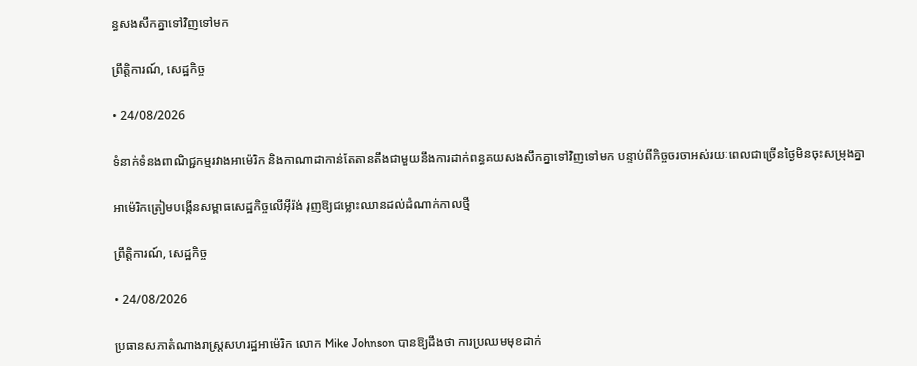ន្ធសងសឹកគ្នាទៅវិញទៅមក

ព្រឹត្តិការណ៍, សេដ្ឋកិច្ច

• 24/08/2026

ទំនាក់ទំនងពាណិជ្ជកម្មរវាងអាម៉េរិក និងកាណាដាកាន់តែតានតឹងជាមួយនឹងការដាក់ពន្ធគយសងសឹកគ្នាទៅវិញទៅមក បន្ទាប់ពីកិច្ចចរចាអស់រយៈពេលជាច្រើនថ្ងៃមិនចុះសម្រុងគ្នា

អាម៉េរិកត្រៀមបង្កើនសម្ពាធសេដ្ឋកិច្ចលើអ៊ីរ៉ង់ រុញឱ្យជម្លោះឈានដល់ដំណាក់កាលថ្មី

ព្រឹត្តិការណ៍, សេដ្ឋកិច្ច

• 24/08/2026

ប្រធានសភាតំណាងរាស្ត្រសហរដ្ឋអាម៉េរិក លោក Mike Johnson បានឱ្យដឹងថា ការប្រឈមមុខដាក់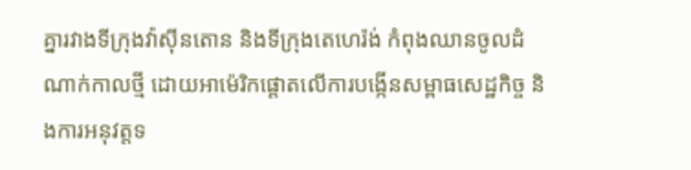គ្នារវាងទីក្រុងវ៉ាស៊ីនតោន និងទីក្រុងតេហេរ៉ង់ កំពុងឈានចូលដំណាក់កាលថ្មី ដោយអាម៉េរិកផ្តោតលើការបង្កើនសម្ពាធសេដ្ឋកិច្ច និងការអនុវត្តទ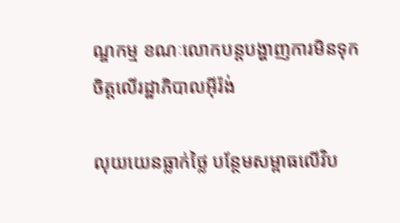ណ្ឌកម្ម ខណៈលោកបន្តបង្ហាញការមិនទុកចិត្តលើរដ្ឋាភិបាលអ៊ីរ៉ង់

លុយយេនធ្លាក់ថ្លៃ បន្ថែមសម្ពាធលើវិប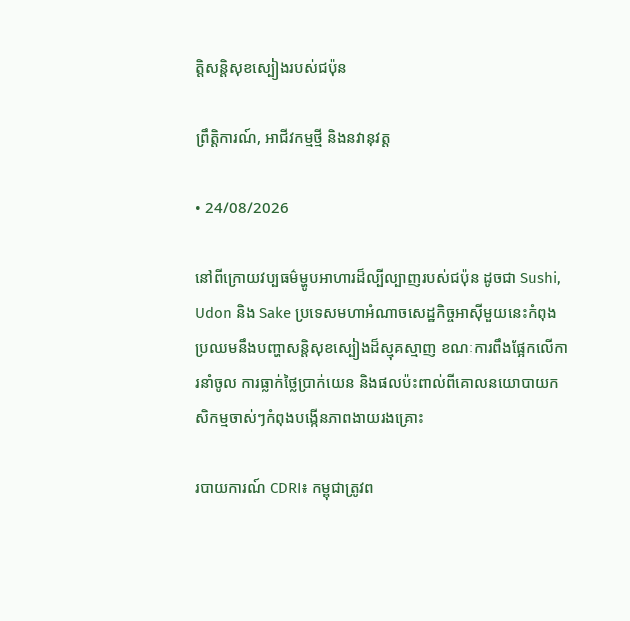ត្តិសន្តិសុខស្បៀងរបស់ជប៉ុន

ព្រឹត្តិការណ៍, អាជីវកម្មថ្មី និងនវានុវត្ត

• 24/08/2026

នៅពីក្រោយវប្បធម៌ម្ហូបអាហារដ៏ល្បីល្បាញរបស់ជប៉ុន ដូចជា Sushi, Udon និង Sake ប្រទេសមហាអំណាចសេដ្ឋកិច្ចអាស៊ីមួយនេះកំពុងប្រឈមនឹងបញ្ហាសន្តិសុខស្បៀងដ៏ស្មុគស្មាញ ខណៈការពឹងផ្អែកលើការនាំចូល ការធ្លាក់ថ្លៃប្រាក់យេន និងផលប៉ះពាល់ពីគោលនយោបាយកសិកម្មចាស់ៗកំពុងបង្កើនភាពងាយរងគ្រោះ

របាយការណ៍ CDRI៖ កម្ពុជាត្រូវព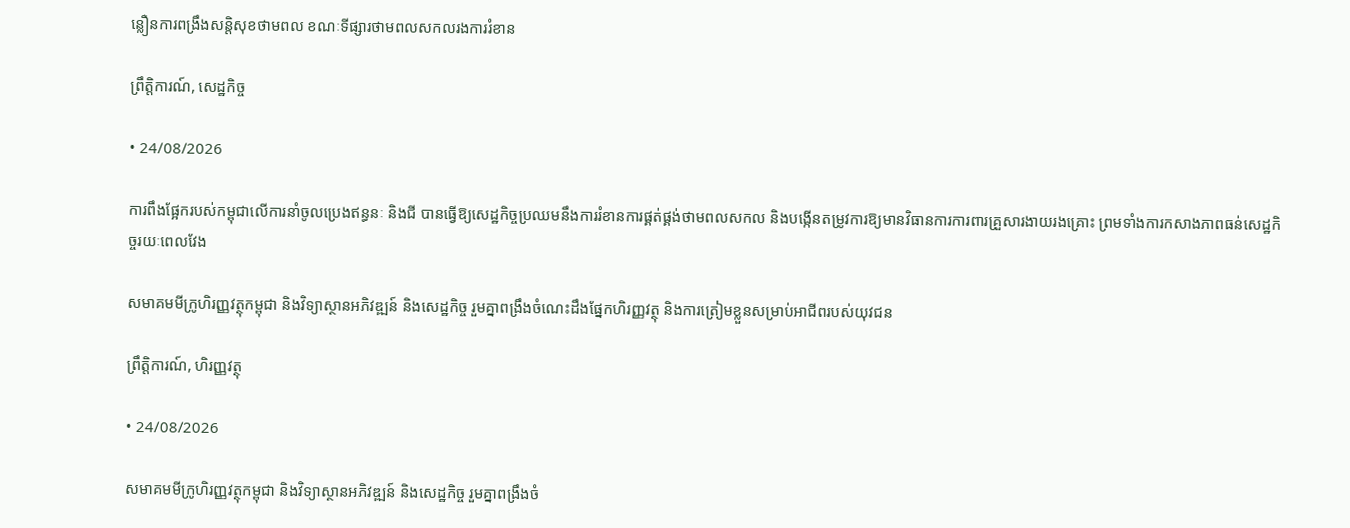ន្លឿនការពង្រឹងសន្តិសុខថាមពល ខណៈទីផ្សារថាមពលសកលរងការរំខាន

ព្រឹត្តិការណ៍, សេដ្ឋកិច្ច

• 24/08/2026

ការពឹងផ្អែករបស់កម្ពុជាលើការនាំចូលប្រេងឥន្ធនៈ និងជី បានធ្វើឱ្យសេដ្ឋកិច្ចប្រឈមនឹងការរំខានការផ្គត់ផ្គង់ថាមពលសកល និងបង្កើនតម្រូវការឱ្យមានវិធានការការពារគ្រួសារងាយរងគ្រោះ ព្រមទាំងការកសាងភាពធន់សេដ្ឋកិច្ចរយៈពេលវែង

សមាគមមីក្រូហិរញ្ញវត្ថុកម្ពុជា និងវិទ្យាស្ថានអភិវឌ្ឍន៍ និងសេដ្ឋកិច្ច រួមគ្នាពង្រឹងចំណេះដឹងផ្នែកហិរញ្ញវត្ថុ និងការត្រៀមខ្លួនសម្រាប់អាជីពរបស់យុវជន

ព្រឹត្តិការណ៍, ហិរញ្ញវត្ថុ

• 24/08/2026

សមាគមមីក្រូហិរញ្ញវត្ថុកម្ពុជា និងវិទ្យាស្ថានអភិវឌ្ឍន៍ និងសេដ្ឋកិច្ច រួមគ្នាពង្រឹងចំ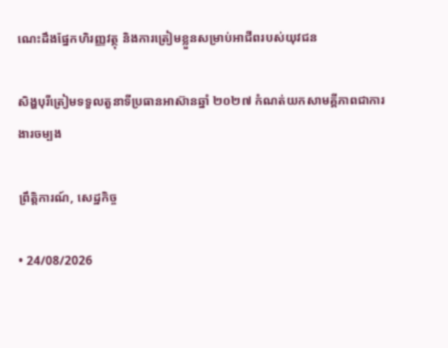ណេះដឹងផ្នែកហិរញ្ញវត្ថុ និងការត្រៀមខ្លួនសម្រាប់អាជីពរបស់យុវជន

សិង្ហបុរីត្រៀមទទួលតួនាទីប្រធានអាស៊ានឆ្នាំ ២០២៧ កំណត់យកសាមគ្គីភាពជាការងារចម្បង

ព្រឹត្តិការណ៍, សេដ្ឋកិច្ច

• 24/08/2026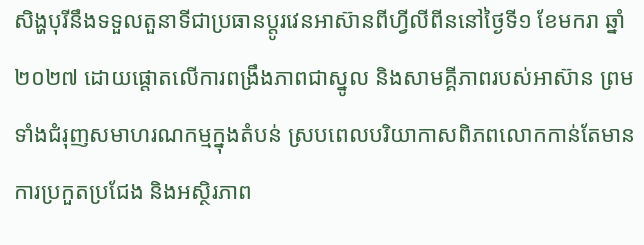សិង្ហបុរីនឹងទទួលតួនាទីជាប្រធានប្តូរវេនអាស៊ានពីហ្វីលីពីននៅថ្ងៃទី១ ខែមករា ឆ្នាំ២០២៧ ដោយផ្តោតលើការពង្រឹងភាពជាស្នូល និងសាមគ្គីភាពរបស់អាស៊ាន ព្រមទាំងជំរុញសមាហរណកម្មក្នុងតំបន់ ស្របពេលបរិយាកាសពិភពលោកកាន់តែមានការប្រកួតប្រជែង និងអស្ថិរភាព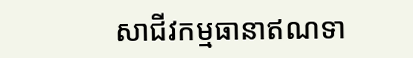សាជីវកម្មធានាឥណទា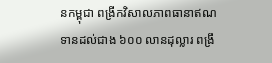នកម្ពុជា ពង្រីកវិសាលភាពធានាឥណទានដល់ជាង ៦០០ លានដុល្លារ ពង្រឹ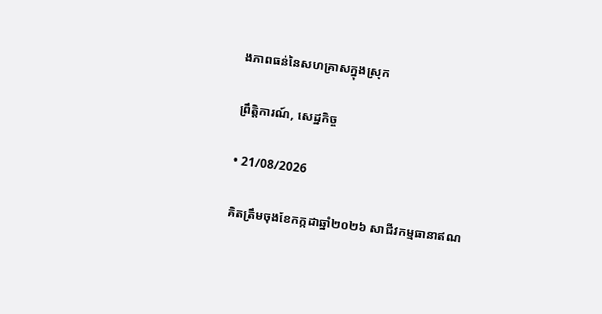ងភាពធន់នៃសហគ្រាសក្នុងស្រុក

ព្រឹត្តិការណ៍, សេដ្ឋកិច្ច

• 21/08/2026

គិតត្រឹមចុងខែកក្កដាឆ្នាំ២០២៦ សាជីវកម្មធានាឥណ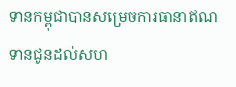ទានកម្ពុជាបានសម្រេចការធានាឥណទានជូនដល់សហ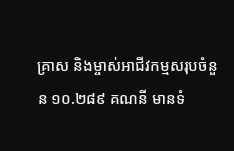គ្រាស និងម្ចាស់អាជីវកម្មសរុបចំនួន ១០.២៨៩ គណនី មានទំ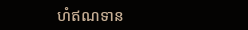ហំឥណទាន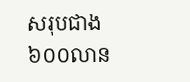សរុបជាង ៦០០លាន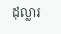ដុល្លារ